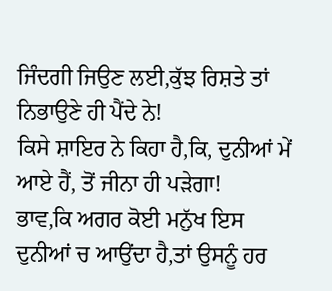ਜਿੰਦਗੀ ਜਿਉਣ ਲਈ,ਕੁੱਝ ਰਿਸ਼ਤੇ ਤਾਂ ਨਿਭਾਉਣੇ ਹੀ ਪੈਂਦੇ ਨੇ!
ਕਿਸੇ ਸ਼ਾਇਰ ਨੇ ਕਿਹਾ ਹੈ,ਕਿ, ਦੁਨੀਆਂ ਮੇਂ ਆਏ ਹੈਂ, ਤੋਂ ਜੀਨਾ ਹੀ ਪੜੇਗਾ!
ਭਾਵ,ਕਿ ਅਗਰ ਕੋਈ ਮਨੁੱਖ ਇਸ ਦੁਨੀਆਂ ਚ ਆਉਂਦਾ ਹੈ,ਤਾਂ ਉਸਨੂੰ ਹਰ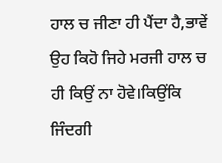ਹਾਲ ਚ ਜੀਣਾ ਹੀ ਪੈਂਦਾ ਹੈ,ਭਾਵੇਂ ਉਹ ਕਿਹੋ ਜਿਹੇ ਮਰਜੀ ਹਾਲ ਚ ਹੀ ਕਿਉਂ ਨਾ ਹੋਵੇ।ਕਿਉਂਕਿ ਜਿੰਦਗੀ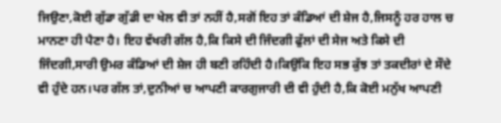ਜਿਉਣਾ,ਕੋਈ ਗੁੱਡਾ ਗੁੱਡੀ ਦਾ ਖੇਲ ਵੀ ਤਾਂ ਨਹੀਂ ਹੈ,ਸਗੋਂ ਇਹ ਤਾਂ ਕੰਡਿਆਂ ਦੀ ਸ਼ੇਜ ਹੈ,ਜਿਸਨੂੰ ਹਰ ਹਾਲ ਚ ਮਾਨਣਾ ਹੀ ਪੈਣਾ ਹੈ। ਇਹ ਵੱਖਰੀ ਗੱਲ ਹੈ,ਕਿ ਕਿਸੇ ਦੀ ਜਿੰਦਗੀ ਫੁੱਲਾਂ ਦੀ ਸੇਜ ਅਤੇ ਕਿਸੇ ਦੀ ਜਿੰਦਗੀ,ਸਾਰੀ ਉਮਰ ਕੰਡਿਆਂ ਦੀ ਸ਼ੇਜ ਹੀ ਬਣੀ ਰਹਿੰਦੀ ਹੈ।ਕਿਉਂਕਿ ਇਹ ਸਭ ਕੁੱਝ ਤਾਂ ਤਕਦੀਰਾਂ ਦੇ ਸੌਦੇ ਵੀ ਹੁੰਦੇ ਹਨ।ਪਰ ਗੱਲ ਤਾਂ,ਦੁਨੀਆਂ ਚ ਆਪਣੀ ਕਾਰਗੁਜਾਰੀ ਦੀ ਵੀ ਹੁੰਦੀ ਹੈ,ਕਿ ਕੋਈ ਮਨੁੱਖ ਆਪਣੀ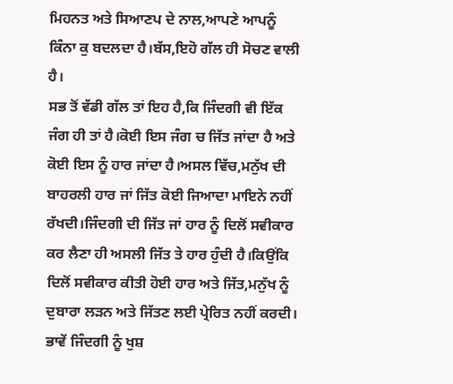ਮਿਹਨਤ ਅਤੇ ਸਿਆਣਪ ਦੇ ਨਾਲ,ਆਪਣੇ ਆਪਨੂੰ ਕਿੰਨਾ ਕੁ ਬਦਲਦਾ ਹੈ।ਬੱਸ,ਇਹੋ ਗੱਲ ਹੀ ਸੋਚਣ ਵਾਲੀ ਹੈ।
ਸਭ ਤੋਂ ਵੱਡੀ ਗੱਲ ਤਾਂ ਇਹ ਹੈ,ਕਿ ਜਿੰਦਗੀ ਵੀ ਇੱਕ ਜੰਗ ਹੀ ਤਾਂ ਹੈ।ਕੋਈ ਇਸ ਜੰਗ ਚ ਜਿੱਤ ਜਾਂਦਾ ਹੈ ਅਤੇ ਕੋਈ ਇਸ ਨੂੰ ਹਾਰ ਜਾਂਦਾ ਹੈ।ਅਸਲ ਵਿੱਚ,ਮਨੁੱਖ ਦੀ ਬਾਹਰਲੀ ਹਾਰ ਜਾਂ ਜਿੱਤ ਕੋਈ ਜਿਆਦਾ ਮਾਇਨੇ ਨਹੀਂ ਰੱਖਦੀ।ਜਿੰਦਗੀ ਦੀ ਜਿੱਤ ਜਾਂ ਹਾਰ ਨੂੰ ਦਿਲੋਂ ਸਵੀਕਾਰ ਕਰ ਲੈਣਾ ਹੀ ਅਸਲੀ ਜਿੱਤ ਤੇ ਹਾਰ ਹੁੰਦੀ ਹੈ।ਕਿਉਂਕਿ ਦਿਲੋਂ ਸਵੀਕਾਰ ਕੀਤੀ ਹੋਈ ਹਾਰ ਅਤੇ ਜਿੱਤ,ਮਨੁੱਖ ਨੂੰ ਦੁਬਾਰਾ ਲੜਨ ਅਤੇ ਜਿੱਤਣ ਲਈ ਪ੍ਰੇਰਿਤ ਨਹੀਂ ਕਰਦੀ। ਭਾਵੇਂ ਜਿੰਦਗੀ ਨੂੰ ਖੁਸ਼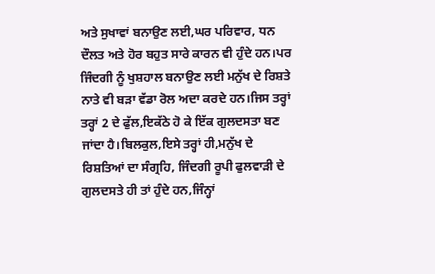ਅਤੇ ਸੁਖਾਵਾਂ ਬਨਾਉਣ ਲਈ,ਘਰ ਪਰਿਵਾਰ, ਧਨ ਦੌਲਤ ਅਤੇ ਹੋਰ ਬਹੁਤ ਸਾਰੇ ਕਾਰਨ ਵੀ ਹੁੰਦੇ ਹਨ।ਪਰ ਜਿੰਦਗੀ ਨੂੰ ਖੁਸ਼ਹਾਲ ਬਨਾਉਣ ਲਈ ਮਨੁੱਖ ਦੇ ਰਿਸ਼ਤੇ ਨਾਤੇ ਵੀ ਬੜਾ ਵੱਡਾ ਰੋਲ ਅਦਾ ਕਰਦੇ ਹਨ।ਜਿਸ ਤਰ੍ਹਾਂ ਤਰ੍ਹਾਂ 2 ਦੇ ਫੁੱਲ,ਇਕੱਠੇ ਹੋ ਕੇ ਇੱਕ ਗੁਲਦਸਤਾ ਬਣ ਜਾਂਦਾ ਹੈ।ਬਿਲਕੁਲ,ਇਸੇ ਤਰ੍ਹਾਂ ਹੀ,ਮਨੁੱਖ ਦੇ ਰਿਸ਼ਤਿਆਂ ਦਾ ਸੰਗ੍ਰਹਿ, ਜਿੰਦਗੀ ਰੂਪੀ ਫੁਲਵਾੜੀ ਦੇ ਗੁਲਦਸਤੇ ਹੀ ਤਾਂ ਹੁੰਦੇ ਹਨ,ਜਿੰਨ੍ਹਾਂ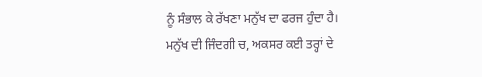ਨੂੰ ਸੰਭਾਲ ਕੇ ਰੱਖਣਾ ਮਨੁੱਖ ਦਾ ਫਰਜ ਹੁੰਦਾ ਹੈ।
ਮਨੁੱਖ ਦੀ ਜਿੰਦਗੀ ਚ, ਅਕਸਰ ਕਈ ਤਰ੍ਹਾਂ ਦੇ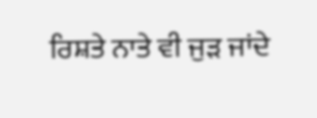ਰਿਸ਼ਤੇ ਨਾਤੇ ਵੀ ਜੁੜ ਜਾਂਦੇ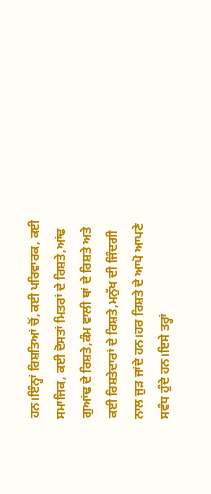ਹਨ।ਇੰਨ੍ਹਾਂ ਰਿਸ਼ਤਿਆਂ ਚੋਂ,ਕਈ ਪਰਿਵਾਰਕ, ਕਈ ਸਮਾਜਿਕ, ਕਈ ਦੋਸਤਾਂ ਮਿਤਰਾਂ ਦੇ ਰਿਸ਼ਤੇ,ਆਂਢ ਗੁਆਂਢ ਦੇ ਰਿਸ਼ਤੇ,ਕੰਮ ਵਾਲੀ ਥਾਂ ਦੇ ਰਿਸ਼ਤੇ ਅਤੇ ਕਈ ਰਿਸ਼ਤੇਦਾਰਾਂ ਦੇ ਰਿਸ਼ਤੇ,ਮਨੁੱਖ ਦੀ ਜਿੰਦਗੀ ਨਾਲ ਜੁੜ ਜਾਂਦੇ ਹਨ।ਹਰ ਰਿਸ਼ਤੇ ਦੇ ਆਪੋ ਆਪਣੇ ਸਵੰਧ ਹੁੰਦੇ ਹਨ।ਇਸੇ ਤਰ੍ਹਾਂ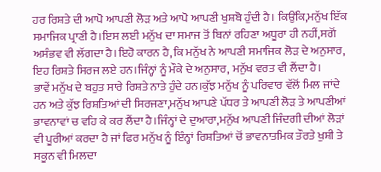ਹਰ ਰਿਸ਼ਤੇ ਦੀ ਆਪੋ ਆਪਣੀ ਲੋੜ ਅਤੇ ਆਪੋ ਆਪਣੀ ਖੁਸ਼ਬੋ ਹੁੰਦੀ ਹੈ। ਕਿਉਂਕਿ,ਮਨੁੱਖ ਇੱਕ ਸਮਾਜਿਕ ਪ੍ਰਾਣੀ ਹੈ।ਇਸ ਲਈ ਮਨੁੱਖ ਦਾ ਸਮਾਜ ਤੋਂ ਬਿਨਾਂ ਰਹਿਣਾ ਅਧੂਰਾ ਹੀ ਨਹੀਂ,ਸਗੋਂ ਅਸੰਭਵ ਵੀ ਲੱਗਦਾ ਹੈ।ਇਹੋ ਕਾਰਨ ਹੈ,ਕਿ ਮਨੁੱਖ ਨੇ ਆਪਣੀ ਸਮਾਜਿਕ ਲੋੜ ਦੇ ਅਨੁਸਾਰ, ਇਹ ਰਿਸ਼ਤੇ ਸਿਰਜ ਲਏ ਹਨ।ਜਿੰਨ੍ਹਾਂ ਨੂੰ ਮੌਕੇ ਦੇ ਅਨੁਸਾਰ, ਮਨੁੱਖ ਵਰਤ ਵੀ ਲੈਂਦਾ ਹੈ।
ਭਾਵੇਂ ਮਨੁੱਖ ਦੇ ਬਹੁਤ ਸਾਰੇ ਰਿਸ਼ਤੇ ਨਾਤੇ ਹੁੰਦੇ ਹਨ।ਕੁੱਝ ਮਨੁੱਖ ਨੂੰ ਪਰਿਵਾਰ ਵੱਲੋਂ ਮਿਲ ਜਾਂਦੇ ਹਨ ਅਤੇ ਕੁੱਝ ਰਿਸ਼ਤਿਆਂ ਦੀ ਸਿਰਜਣਾ,ਮਨੁੱਖ ਆਪਣੇ ਪੱਧਰ ਤੇ ਆਪਣੀ ਲੋੜ ਤੇ ਆਪਣੀਆਂ ਭਾਵਨਾਵਾਂ ਚ ਵਹਿ ਕੇ ਕਰ ਲੈਂਦਾ ਹੈ।ਜਿੰਨ੍ਹਾਂ ਦੇ ਦੁਆਰਾ,ਮਨੁੱਖ ਆਪਣੀ ਜਿੰਦਗੀ ਦੀਆਂ ਲੋੜਾਂ ਵੀ ਪੂਰੀਆਂ ਕਰਦਾ ਹੈ ਜਾਂ ਫਿਰ ਮਨੁੱਖ ਨੂੰ ਇੰਨ੍ਹਾਂ ਰਿਸ਼ਤਿਆਂ ਚੋਂ ਭਾਵਨਾਤਮਿਕ ਤੌਰਤੇ ਖੁਸ਼ੀ ਤੇ ਸਕੂਨ ਵੀ ਮਿਲਦਾ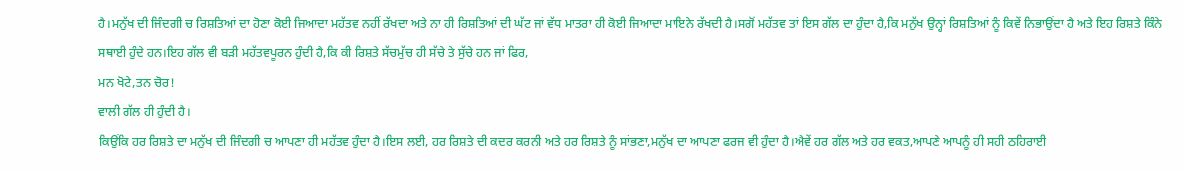ਹੈ।ਮਨੁੱਖ ਦੀ ਜਿੰਦਗੀ ਚ ਰਿਸ਼ਤਿਆਂ ਦਾ ਹੋਣਾ ਕੋਈ ਜਿਆਦਾ ਮਹੱਤਵ ਨਹੀਂ ਰੱਖਦਾ ਅਤੇ ਨਾ ਹੀ ਰਿਸ਼ਤਿਆਂ ਦੀ ਘੱਟ ਜਾਂ ਵੱਧ ਮਾਤਰਾ ਹੀ ਕੋਈ ਜਿਆਦਾ ਮਾਇਨੇ ਰੱਖਦੀ ਹੈ।ਸਗੋਂ ਮਹੱਤਵ ਤਾਂ ਇਸ ਗੱਲ ਦਾ ਹੁੰਦਾ ਹੈ,ਕਿ ਮਨੁੱਖ ਉਨ੍ਹਾਂ ਰਿਸ਼ਤਿਆਂ ਨੂੰ ਕਿਵੇਂ ਨਿਭਾਉਂਦਾ ਹੈ ਅਤੇ ਇਹ ਰਿਸ਼ਤੇ ਕਿੰਨੇ ਸਥਾਈ ਹੁੰਦੇ ਹਨ।ਇਹ ਗੱਲ ਵੀ ਬੜੀ ਮਹੱਤਵਪੂਰਨ ਹੁੰਦੀ ਹੈ,ਕਿ ਕੀ ਰਿਸ਼ਤੇ ਸੱਚਮੁੱਚ ਹੀ ਸੱਚੇ ਤੇ ਸੁੱਚੇ ਹਨ ਜਾਂ ਫਿਰ,
ਮਨ ਖੋਟੇ,ਤਨ ਚੋਰ!
ਵਾਲੀ ਗੱਲ ਹੀ ਹੁੰਦੀ ਹੈ।
ਕਿਉਂਕਿ ਹਰ ਰਿਸ਼ਤੇ ਦਾ ਮਨੁੱਖ ਦੀ ਜਿੰਦਗੀ ਚ ਆਪਣਾ ਹੀ ਮਹੱਤਵ ਹੁੰਦਾ ਹੈ।ਇਸ ਲਈ, ਹਰ ਰਿਸ਼ਤੇ ਦੀ ਕਦਰ ਕਰਨੀ ਅਤੇ ਹਰ ਰਿਸ਼ਤੇ ਨੂੰ ਸਾਂਭਣਾ,ਮਨੁੱਖ ਦਾ ਆਪਣਾ ਫਰਜ ਵੀ ਹੁੰਦਾ ਹੈ।ਐਵੇਂ ਹਰ ਗੱਲ ਅਤੇ ਹਰ ਵਕਤ,ਆਪਣੇ ਆਪਨੂੰ ਹੀ ਸਹੀ ਠਹਿਰਾਈ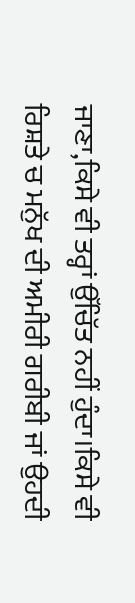ਜਾਣਾ,ਕਿਸੇ ਵੀ ਤਰ੍ਹਾਂ ਉੱਚਿੱਤ ਨਹੀਂ ਹੁੰਦਾ।ਕਿਸੇ ਵੀ ਰਿਸ਼ਤੇ ਚ ਮਨੁੱਖ ਦੀ ਅਮੀਰੀ ਗਰੀਬੀ ਜਾਂ ਉਹਦੀ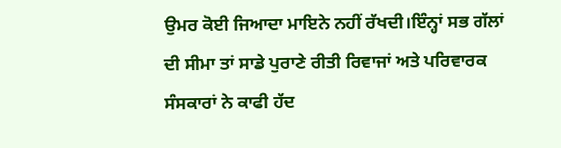ਉਮਰ ਕੋਈ ਜਿਆਦਾ ਮਾਇਨੇ ਨਹੀਂ ਰੱਖਦੀ।ਇੰਨ੍ਹਾਂ ਸਭ ਗੱਲਾਂ ਦੀ ਸੀਮਾ ਤਾਂ ਸਾਡੇ ਪੁਰਾਣੇ ਰੀਤੀ ਰਿਵਾਜਾਂ ਅਤੇ ਪਰਿਵਾਰਕ ਸੰਸਕਾਰਾਂ ਨੇ ਕਾਫੀ ਹੱਦ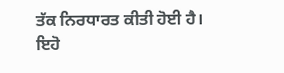ਤੱਕ ਨਿਰਧਾਰਤ ਕੀਤੀ ਹੋਈ ਹੈ।
ਇਹੋ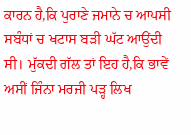ਕਾਰਨ ਹੈ,ਕਿ ਪੁਰਾਣੇ ਜਮਾਨੇ ਚ ਆਪਸੀ ਸਬੰਧਾਂ ਚ ਖਟਾਸ ਬੜੀ ਘੱਟ ਆਉਂਦੀ ਸੀ। ਮੁੱਕਦੀ ਗੱਲ ਤਾਂ ਇਹ ਹੈ,ਕਿ ਭਾਵੇਂ ਅਸੀਂ ਜਿੰਨਾ ਮਰਜੀ ਪੜ੍ਹ ਲਿਖ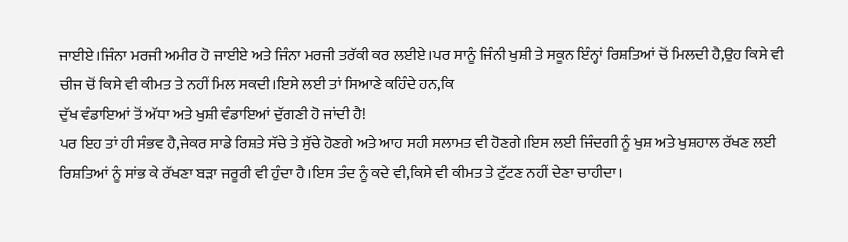ਜਾਈਏ।ਜਿੰਨਾ ਮਰਜੀ ਅਮੀਰ ਹੋ ਜਾਈਏ ਅਤੇ ਜਿੰਨਾ ਮਰਜੀ ਤਰੱਕੀ ਕਰ ਲਈਏ।ਪਰ ਸਾਨੂੰ ਜਿੰਨੀ ਖੁਸ਼ੀ ਤੇ ਸਕੂਨ ਇੰਨ੍ਹਾਂ ਰਿਸ਼ਤਿਆਂ ਚੋਂ ਮਿਲਦੀ ਹੈ,ਉਹ ਕਿਸੇ ਵੀ ਚੀਜ ਚੋਂ ਕਿਸੇ ਵੀ ਕੀਮਤ ਤੇ ਨਹੀਂ ਮਿਲ ਸਕਦੀ।ਇਸੇ ਲਈ ਤਾਂ ਸਿਆਣੇ ਕਹਿੰਦੇ ਹਨ,ਕਿ
ਦੁੱਖ ਵੰਡਾਇਆਂ ਤੋਂ ਅੱਧਾ ਅਤੇ ਖੁਸ਼ੀ ਵੰਡਾਇਆਂ ਦੁੱਗਣੀ ਹੋ ਜਾਂਦੀ ਹੈ!
ਪਰ ਇਹ ਤਾਂ ਹੀ ਸੰਭਵ ਹੈ,ਜੇਕਰ ਸਾਡੇ ਰਿਸ਼ਤੇ ਸੱਚੇ ਤੇ ਸੁੱਚੇ ਹੋਣਗੇ ਅਤੇ ਆਹ ਸਹੀ ਸਲਾਮਤ ਵੀ ਹੋਣਗੇ।ਇਸ ਲਈ ਜਿੰਦਗੀ ਨੂੰ ਖੁਸ਼ ਅਤੇ ਖੁਸ਼ਹਾਲ ਰੱਖਣ ਲਈ ਰਿਸ਼ਤਿਆਂ ਨੂੰ ਸਾਂਭ ਕੇ ਰੱਖਣਾ ਬੜਾ ਜਰੂਰੀ ਵੀ ਹੁੰਦਾ ਹੈ।ਇਸ ਤੰਦ ਨੂੰ ਕਦੇ ਵੀ,ਕਿਸੇ ਵੀ ਕੀਮਤ ਤੇ ਟੁੱਟਣ ਨਹੀਂ ਦੇਣਾ ਚਾਹੀਦਾ।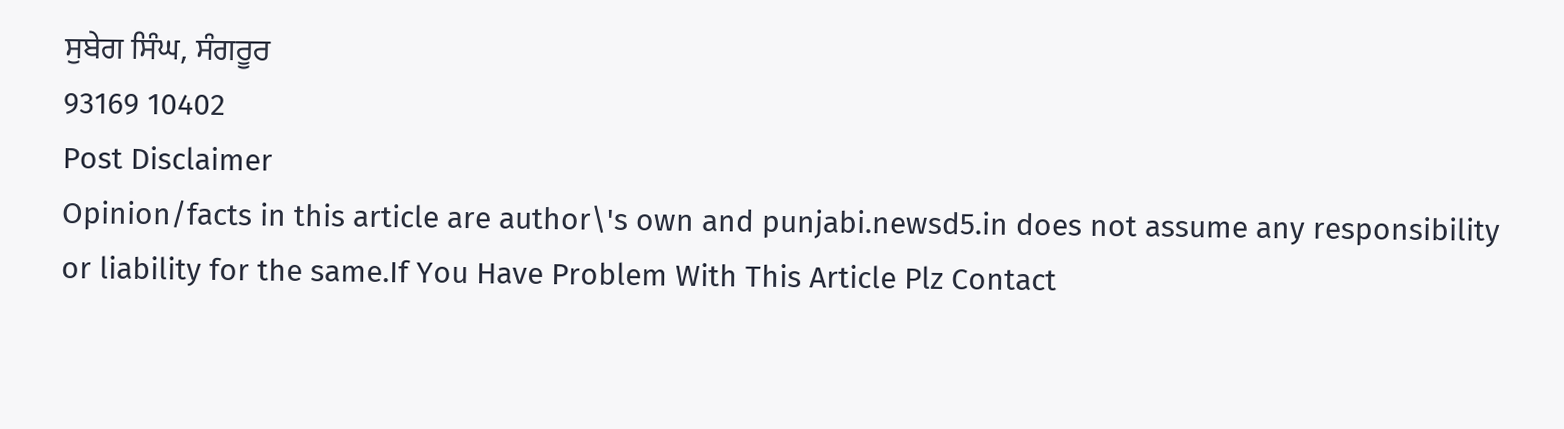ਸੁਬੇਗ ਸਿੰਘ, ਸੰਗਰੂਰ
93169 10402
Post Disclaimer
Opinion/facts in this article are author\'s own and punjabi.newsd5.in does not assume any responsibility or liability for the same.If You Have Problem With This Article Plz Contact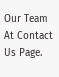Our Team At Contact Us Page.